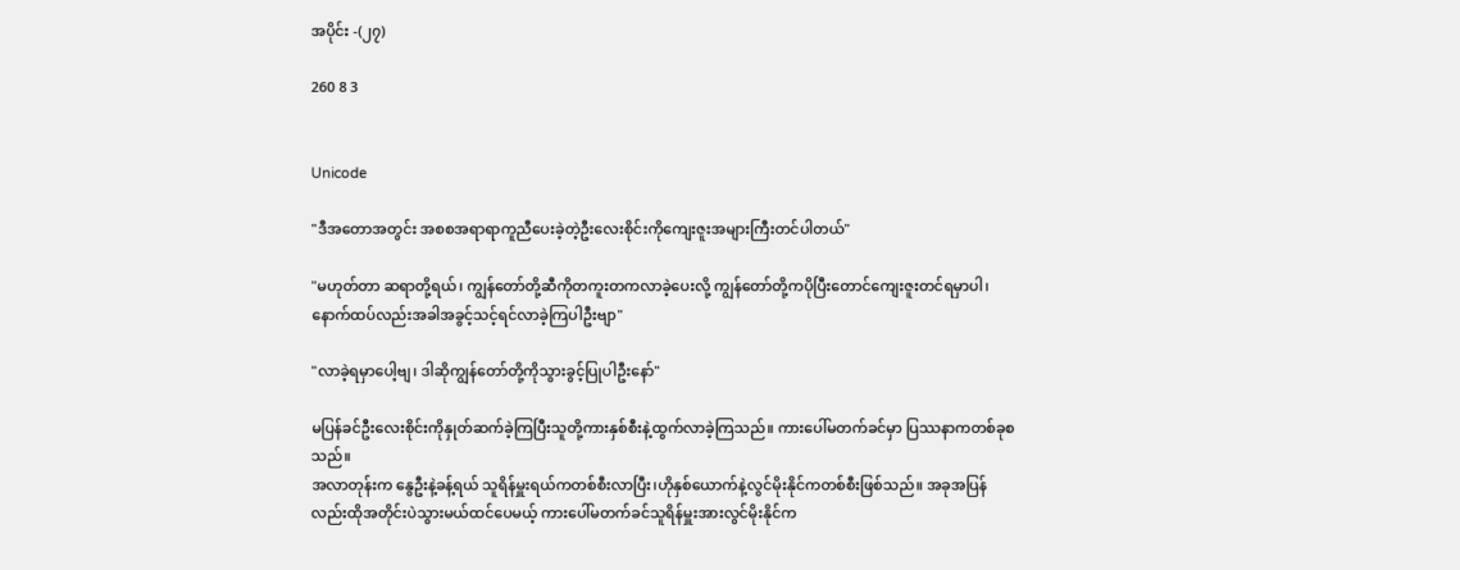အပိုင်း -(၂၇)

260 8 3


Unicode

"ဒီအတောအတွင်း အစစအရာရာကူညီပေးခဲ့တဲ့ဦးလေးစိုင်းကိုကျေးဇူးအများကြီးတင်ပါတယ်"

"မဟုတ်တာ ဆရာတို့ရယ်၊ ကျွန်တော်တို့ဆီကိုတကူးတကလာခဲ့ပေးလို့ ကျွန်တော်တို့ကပိုပြီးတောင်ကျေးဇူးတင်ရမှာပါ၊ နောက်ထပ်လည်းအခါအခွင့်သင့်ရင်လာခဲ့ကြပါဦးဗျာ"

"လာခဲ့ရမှာပေါ့ဗျ၊ ဒါဆိုကျွန်တော်တို့ကိုသွားခွင့်ပြုပါဦးနော်"

မပြန်ခင်ဦးလေးစိုင်းကိုနှုတ်ဆက်ခဲ့ကြပြီးသူတို့ကားနှစ်စီးနဲ့ထွက်လာခဲ့ကြသည်။ ကားပေါ်မတက်ခင်မှာ ပြဿနာကတစ်ခုစသည်။
အလာတုန်းက နွေဦးနဲ့ခန့်ရယ် သူရိန်မှူးရယ်ကတစ်စီးလာပြီး၊ဟိုနှစ်ယောက်နဲ့လွင်မိုးနိုင်ကတစ်စီးဖြစ်သည်။ အခုအပြန်လည်းထိုအတိုင်းပဲသွားမယ်ထင်ပေမယ့် ကားပေါ်မတက်ခင်သူရိန်မှူးအားလွင်မိုးနိုင်က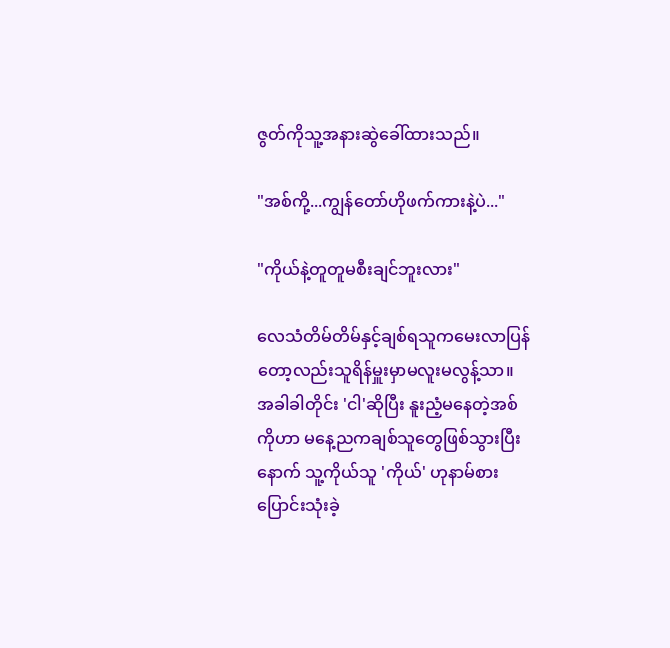ဇွတ်ကိုသူ့အနားဆွဲခေါ်ထားသည်။

"အစ်ကို့...ကျွန်တော်ဟိုဖက်ကားနဲ့ပဲ..."

"ကိုယ်နဲ့တူတူမစီးချင်ဘူးလား"

လေသံတိမ်တိမ်နှင့်ချစ်ရသူကမေးလာပြန်တော့လည်းသူရိန်မှူးမှာမလူးမလွန့်သာ။ အခါခါတိုင်း 'ငါ'ဆိုပြီး နူးညံ့မနေတဲ့အစ်ကိုဟာ မနေ့ညကချစ်သူတွေဖြစ်သွားပြီးနောက် သူ့ကိုယ်သူ 'ကိုယ်' ဟုနာမ်စားပြောင်းသုံးခဲ့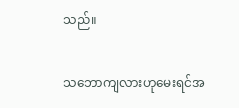သည်။

သဘောကျလားဟုမေးရင်အ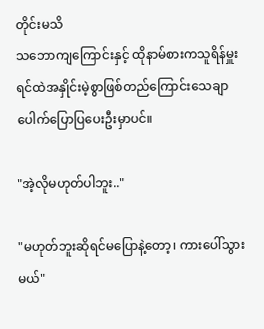တိုင်းမသိ
သ‌ဘောကျကြောင်းနှင့် ထိုနာမ်စားကသူရိန်မှူးရင်ထဲအနှိုင်းမဲ့စွာဖြစ်တည်ကြောင်းသေချာပေါက်ပြော‌ပြပေးဦးမှာပင်။

"အဲ့လိုမဟုတ်ပါဘူး.."

"မဟုတ်ဘူးဆိုရင်မပြောနဲ့တော့၊ ကားပေါ်သွားမယ်"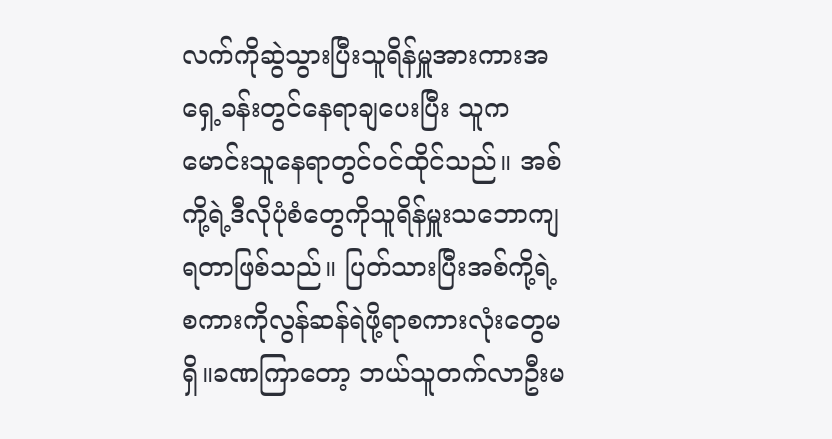လက်ကိုဆွဲသွားပြီးသူရိန်မှူအားကားအရှေ့ခန်းတွင်နေရာချပေးပြီး သူကမောင်းသူနေရာတွင်ဝင်ထိုင်သည်။ အစ်ကို့ရဲ့ဒီလိုပုံစံတွေကိုသူရိန်မှူးသဘောကျရတာဖြစ်သည်။ ပြတ်သားပြီးအစ်ကို့ရဲ့စကားကိုလွန်ဆန်ရဲဖို့ရာစကားလုံးတွေမရှိ။ခဏကြာတော့ ဘယ်သူတက်လာဦးမ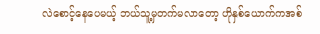လဲစောင့်နေပေမယ့် ဘယ်သူ့မှတက်မလာတော့ ဟိုနှစ်ယောက်ကအစ်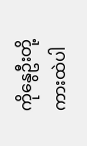ကိုနွေဦးတို့ကားထဲပါ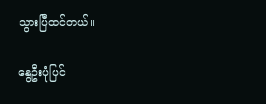သွားပြီထင်တယ်။

နွေဦးပုံပြင်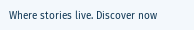Where stories live. Discover now